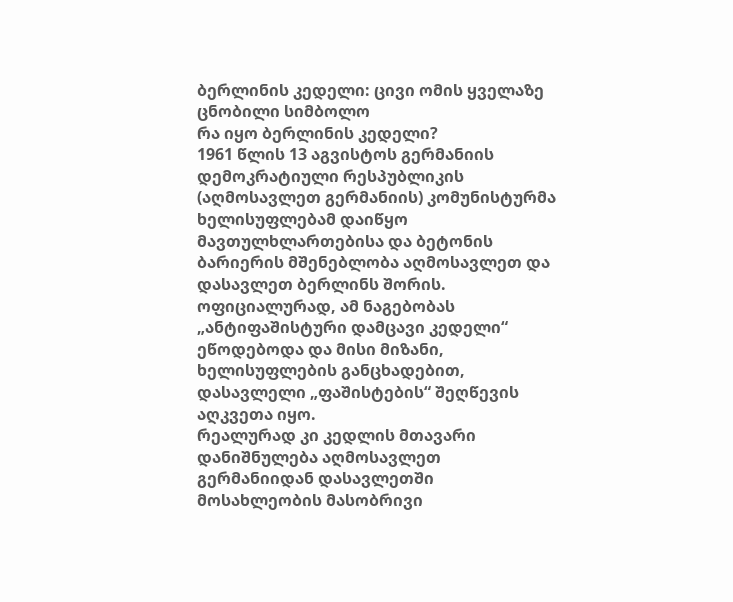ბერლინის კედელი: ცივი ომის ყველაზე ცნობილი სიმბოლო
რა იყო ბერლინის კედელი?
1961 წლის 13 აგვისტოს გერმანიის დემოკრატიული რესპუბლიკის (აღმოსავლეთ გერმანიის) კომუნისტურმა ხელისუფლებამ დაიწყო მავთულხლართებისა და ბეტონის ბარიერის მშენებლობა აღმოსავლეთ და დასავლეთ ბერლინს შორის. ოფიციალურად, ამ ნაგებობას „ანტიფაშისტური დამცავი კედელი“ ეწოდებოდა და მისი მიზანი, ხელისუფლების განცხადებით, დასავლელი „ფაშისტების“ შეღწევის აღკვეთა იყო.
რეალურად კი კედლის მთავარი დანიშნულება აღმოსავლეთ გერმანიიდან დასავლეთში მოსახლეობის მასობრივი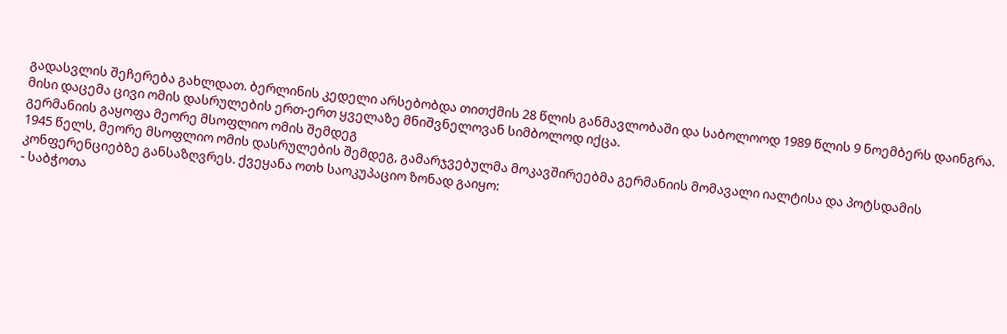გადასვლის შეჩერება გახლდათ. ბერლინის კედელი არსებობდა თითქმის 28 წლის განმავლობაში და საბოლოოდ 1989 წლის 9 ნოემბერს დაინგრა. მისი დაცემა ცივი ომის დასრულების ერთ-ერთ ყველაზე მნიშვნელოვან სიმბოლოდ იქცა.
გერმანიის გაყოფა მეორე მსოფლიო ომის შემდეგ
1945 წელს, მეორე მსოფლიო ომის დასრულების შემდეგ, გამარჯვებულმა მოკავშირეებმა გერმანიის მომავალი იალტისა და პოტსდამის კონფერენციებზე განსაზღვრეს. ქვეყანა ოთხ საოკუპაციო ზონად გაიყო:
- საბჭოთა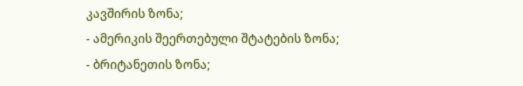კავშირის ზონა;
- ამერიკის შეერთებული შტატების ზონა;
- ბრიტანეთის ზონა;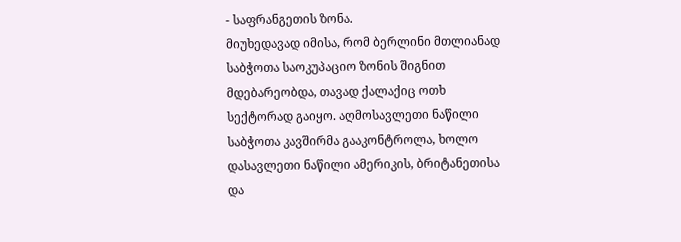- საფრანგეთის ზონა.
მიუხედავად იმისა, რომ ბერლინი მთლიანად საბჭოთა საოკუპაციო ზონის შიგნით მდებარეობდა, თავად ქალაქიც ოთხ სექტორად გაიყო. აღმოსავლეთი ნაწილი საბჭოთა კავშირმა გააკონტროლა, ხოლო დასავლეთი ნაწილი ამერიკის, ბრიტანეთისა და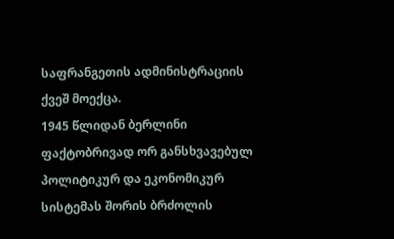საფრანგეთის ადმინისტრაციის ქვეშ მოექცა.
1945 წლიდან ბერლინი ფაქტობრივად ორ განსხვავებულ პოლიტიკურ და ეკონომიკურ სისტემას შორის ბრძოლის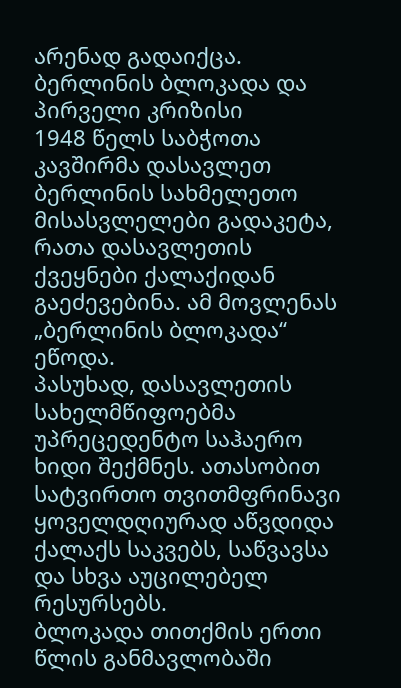არენად გადაიქცა.
ბერლინის ბლოკადა და პირველი კრიზისი
1948 წელს საბჭოთა კავშირმა დასავლეთ ბერლინის სახმელეთო მისასვლელები გადაკეტა, რათა დასავლეთის ქვეყნები ქალაქიდან გაეძევებინა. ამ მოვლენას „ბერლინის ბლოკადა“ ეწოდა.
პასუხად, დასავლეთის სახელმწიფოებმა უპრეცედენტო საჰაერო ხიდი შექმნეს. ათასობით სატვირთო თვითმფრინავი ყოველდღიურად აწვდიდა ქალაქს საკვებს, საწვავსა და სხვა აუცილებელ რესურსებს.
ბლოკადა თითქმის ერთი წლის განმავლობაში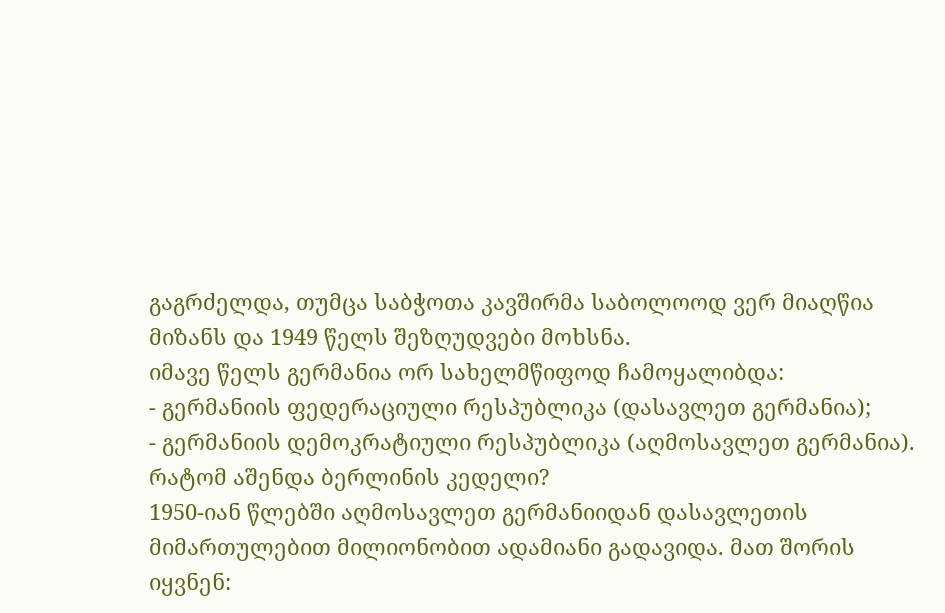გაგრძელდა, თუმცა საბჭოთა კავშირმა საბოლოოდ ვერ მიაღწია მიზანს და 1949 წელს შეზღუდვები მოხსნა.
იმავე წელს გერმანია ორ სახელმწიფოდ ჩამოყალიბდა:
- გერმანიის ფედერაციული რესპუბლიკა (დასავლეთ გერმანია);
- გერმანიის დემოკრატიული რესპუბლიკა (აღმოსავლეთ გერმანია).
რატომ აშენდა ბერლინის კედელი?
1950-იან წლებში აღმოსავლეთ გერმანიიდან დასავლეთის მიმართულებით მილიონობით ადამიანი გადავიდა. მათ შორის იყვნენ: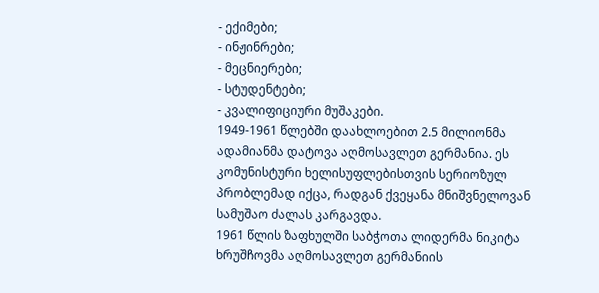- ექიმები;
- ინჟინრები;
- მეცნიერები;
- სტუდენტები;
- კვალიფიციური მუშაკები.
1949-1961 წლებში დაახლოებით 2.5 მილიონმა ადამიანმა დატოვა აღმოსავლეთ გერმანია. ეს კომუნისტური ხელისუფლებისთვის სერიოზულ პრობლემად იქცა, რადგან ქვეყანა მნიშვნელოვან სამუშაო ძალას კარგავდა.
1961 წლის ზაფხულში საბჭოთა ლიდერმა ნიკიტა ხრუშჩოვმა აღმოსავლეთ გერმანიის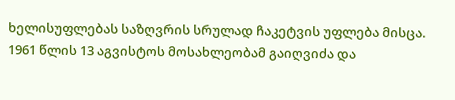ხელისუფლებას საზღვრის სრულად ჩაკეტვის უფლება მისცა.
1961 წლის 13 აგვისტოს მოსახლეობამ გაიღვიძა და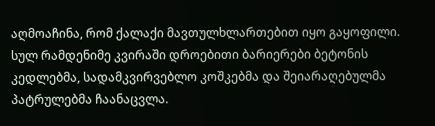აღმოაჩინა, რომ ქალაქი მავთულხლართებით იყო გაყოფილი. სულ რამდენიმე კვირაში დროებითი ბარიერები ბეტონის კედლებმა, სადამკვირვებლო კოშკებმა და შეიარაღებულმა პატრულებმა ჩაანაცვლა.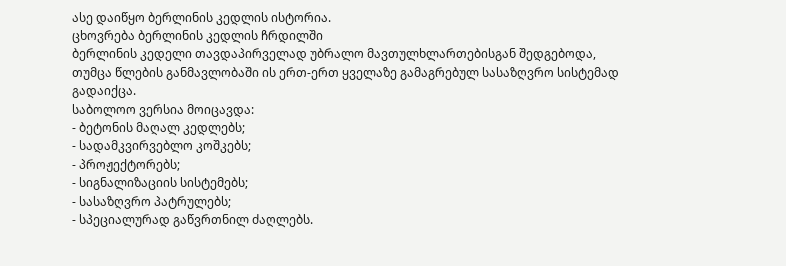ასე დაიწყო ბერლინის კედლის ისტორია.
ცხოვრება ბერლინის კედლის ჩრდილში
ბერლინის კედელი თავდაპირველად უბრალო მავთულხლართებისგან შედგებოდა, თუმცა წლების განმავლობაში ის ერთ-ერთ ყველაზე გამაგრებულ სასაზღვრო სისტემად გადაიქცა.
საბოლოო ვერსია მოიცავდა:
- ბეტონის მაღალ კედლებს;
- სადამკვირვებლო კოშკებს;
- პროჟექტორებს;
- სიგნალიზაციის სისტემებს;
- სასაზღვრო პატრულებს;
- სპეციალურად გაწვრთნილ ძაღლებს.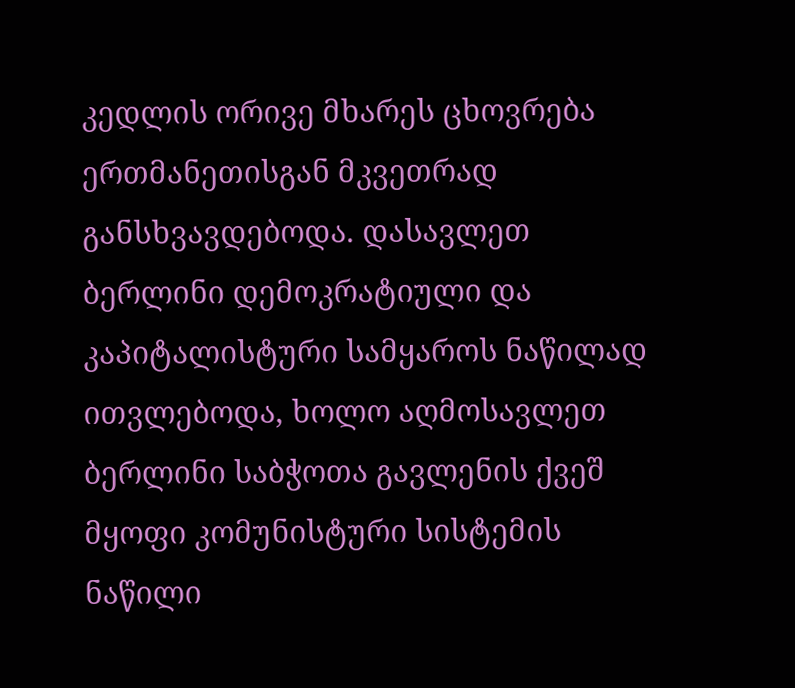კედლის ორივე მხარეს ცხოვრება ერთმანეთისგან მკვეთრად განსხვავდებოდა. დასავლეთ ბერლინი დემოკრატიული და კაპიტალისტური სამყაროს ნაწილად ითვლებოდა, ხოლო აღმოსავლეთ ბერლინი საბჭოთა გავლენის ქვეშ მყოფი კომუნისტური სისტემის ნაწილი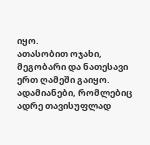იყო.
ათასობით ოჯახი, მეგობარი და ნათესავი ერთ ღამეში გაიყო. ადამიანები, რომლებიც ადრე თავისუფლად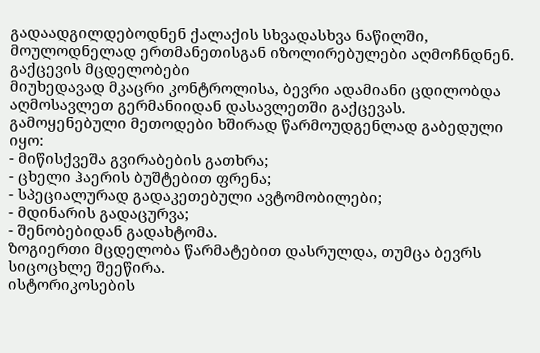გადაადგილდებოდნენ ქალაქის სხვადასხვა ნაწილში, მოულოდნელად ერთმანეთისგან იზოლირებულები აღმოჩნდნენ.
გაქცევის მცდელობები
მიუხედავად მკაცრი კონტროლისა, ბევრი ადამიანი ცდილობდა აღმოსავლეთ გერმანიიდან დასავლეთში გაქცევას.
გამოყენებული მეთოდები ხშირად წარმოუდგენლად გაბედული იყო:
- მიწისქვეშა გვირაბების გათხრა;
- ცხელი ჰაერის ბუშტებით ფრენა;
- სპეციალურად გადაკეთებული ავტომობილები;
- მდინარის გადაცურვა;
- შენობებიდან გადახტომა.
ზოგიერთი მცდელობა წარმატებით დასრულდა, თუმცა ბევრს სიცოცხლე შეეწირა.
ისტორიკოსების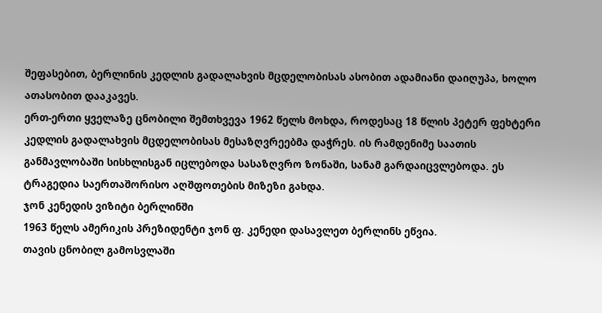შეფასებით, ბერლინის კედლის გადალახვის მცდელობისას ასობით ადამიანი დაიღუპა, ხოლო ათასობით დააკავეს.
ერთ-ერთი ყველაზე ცნობილი შემთხვევა 1962 წელს მოხდა, როდესაც 18 წლის პეტერ ფეხტერი კედლის გადალახვის მცდელობისას მესაზღვრეებმა დაჭრეს. ის რამდენიმე საათის განმავლობაში სისხლისგან იცლებოდა სასაზღვრო ზონაში, სანამ გარდაიცვლებოდა. ეს ტრაგედია საერთაშორისო აღშფოთების მიზეზი გახდა.
ჯონ კენედის ვიზიტი ბერლინში
1963 წელს ამერიკის პრეზიდენტი ჯონ ფ. კენედი დასავლეთ ბერლინს ეწვია.
თავის ცნობილ გამოსვლაში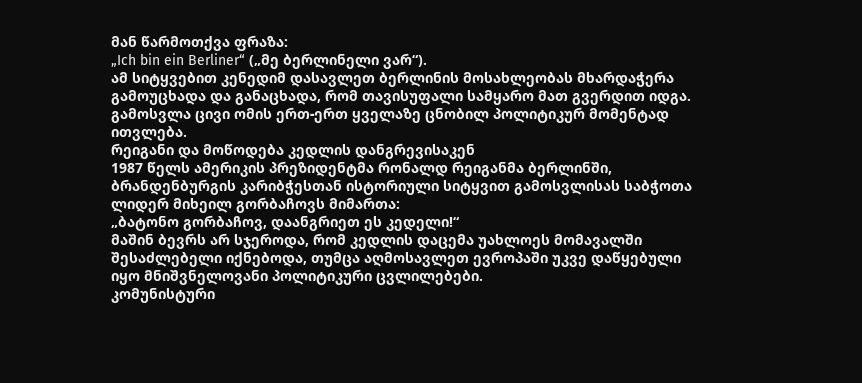მან წარმოთქვა ფრაზა:
„Ich bin ein Berliner“ („მე ბერლინელი ვარ“).
ამ სიტყვებით კენედიმ დასავლეთ ბერლინის მოსახლეობას მხარდაჭერა გამოუცხადა და განაცხადა, რომ თავისუფალი სამყარო მათ გვერდით იდგა.
გამოსვლა ცივი ომის ერთ-ერთ ყველაზე ცნობილ პოლიტიკურ მომენტად ითვლება.
რეიგანი და მოწოდება კედლის დანგრევისაკენ
1987 წელს ამერიკის პრეზიდენტმა რონალდ რეიგანმა ბერლინში, ბრანდენბურგის კარიბჭესთან ისტორიული სიტყვით გამოსვლისას საბჭოთა ლიდერ მიხეილ გორბაჩოვს მიმართა:
„ბატონო გორბაჩოვ, დაანგრიეთ ეს კედელი!“
მაშინ ბევრს არ სჯეროდა, რომ კედლის დაცემა უახლოეს მომავალში შესაძლებელი იქნებოდა, თუმცა აღმოსავლეთ ევროპაში უკვე დაწყებული იყო მნიშვნელოვანი პოლიტიკური ცვლილებები.
კომუნისტური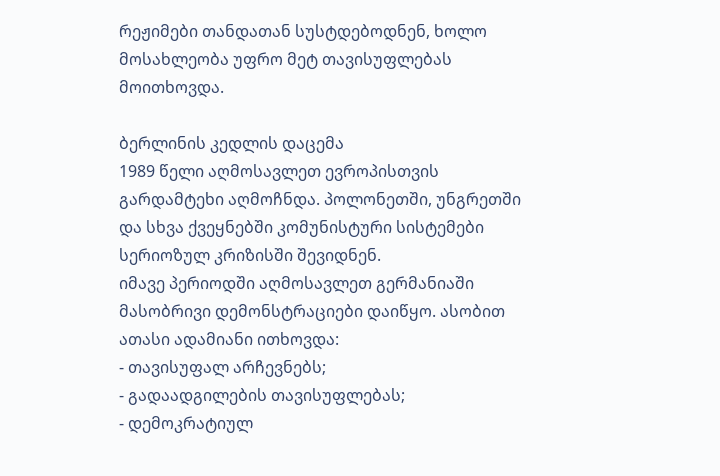რეჟიმები თანდათან სუსტდებოდნენ, ხოლო მოსახლეობა უფრო მეტ თავისუფლებას მოითხოვდა.

ბერლინის კედლის დაცემა
1989 წელი აღმოსავლეთ ევროპისთვის გარდამტეხი აღმოჩნდა. პოლონეთში, უნგრეთში და სხვა ქვეყნებში კომუნისტური სისტემები სერიოზულ კრიზისში შევიდნენ.
იმავე პერიოდში აღმოსავლეთ გერმანიაში მასობრივი დემონსტრაციები დაიწყო. ასობით ათასი ადამიანი ითხოვდა:
- თავისუფალ არჩევნებს;
- გადაადგილების თავისუფლებას;
- დემოკრატიულ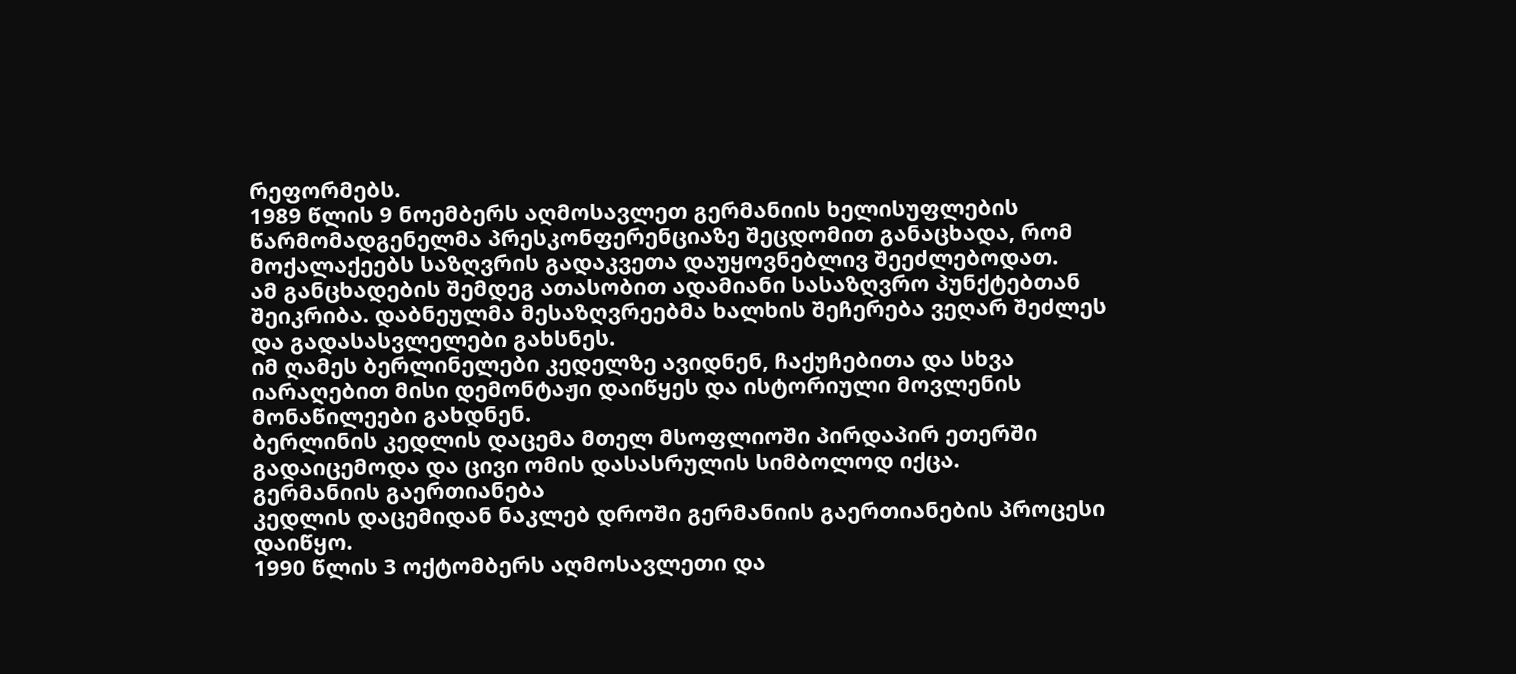რეფორმებს.
1989 წლის 9 ნოემბერს აღმოსავლეთ გერმანიის ხელისუფლების წარმომადგენელმა პრესკონფერენციაზე შეცდომით განაცხადა, რომ მოქალაქეებს საზღვრის გადაკვეთა დაუყოვნებლივ შეეძლებოდათ.
ამ განცხადების შემდეგ ათასობით ადამიანი სასაზღვრო პუნქტებთან შეიკრიბა. დაბნეულმა მესაზღვრეებმა ხალხის შეჩერება ვეღარ შეძლეს და გადასასვლელები გახსნეს.
იმ ღამეს ბერლინელები კედელზე ავიდნენ, ჩაქუჩებითა და სხვა იარაღებით მისი დემონტაჟი დაიწყეს და ისტორიული მოვლენის მონაწილეები გახდნენ.
ბერლინის კედლის დაცემა მთელ მსოფლიოში პირდაპირ ეთერში გადაიცემოდა და ცივი ომის დასასრულის სიმბოლოდ იქცა.
გერმანიის გაერთიანება
კედლის დაცემიდან ნაკლებ დროში გერმანიის გაერთიანების პროცესი დაიწყო.
1990 წლის 3 ოქტომბერს აღმოსავლეთი და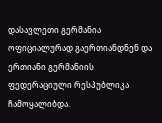დასავლეთი გერმანია ოფიციალურად გაერთიანდნენ და ერთიანი გერმანიის ფედერაციული რესპუბლიკა ჩამოყალიბდა.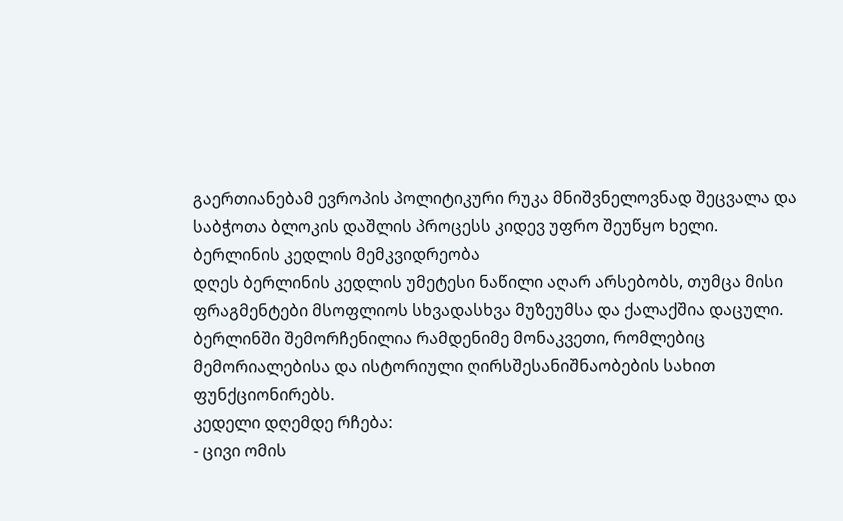გაერთიანებამ ევროპის პოლიტიკური რუკა მნიშვნელოვნად შეცვალა და საბჭოთა ბლოკის დაშლის პროცესს კიდევ უფრო შეუწყო ხელი.
ბერლინის კედლის მემკვიდრეობა
დღეს ბერლინის კედლის უმეტესი ნაწილი აღარ არსებობს, თუმცა მისი ფრაგმენტები მსოფლიოს სხვადასხვა მუზეუმსა და ქალაქშია დაცული.
ბერლინში შემორჩენილია რამდენიმე მონაკვეთი, რომლებიც მემორიალებისა და ისტორიული ღირსშესანიშნაობების სახით ფუნქციონირებს.
კედელი დღემდე რჩება:
- ცივი ომის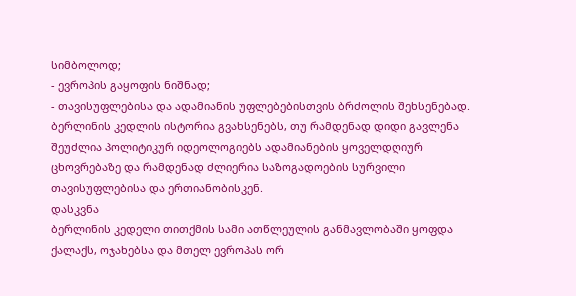სიმბოლოდ;
- ევროპის გაყოფის ნიშნად;
- თავისუფლებისა და ადამიანის უფლებებისთვის ბრძოლის შეხსენებად.
ბერლინის კედლის ისტორია გვახსენებს, თუ რამდენად დიდი გავლენა შეუძლია პოლიტიკურ იდეოლოგიებს ადამიანების ყოველდღიურ ცხოვრებაზე და რამდენად ძლიერია საზოგადოების სურვილი თავისუფლებისა და ერთიანობისკენ.
დასკვნა
ბერლინის კედელი თითქმის სამი ათწლეულის განმავლობაში ყოფდა ქალაქს, ოჯახებსა და მთელ ევროპას ორ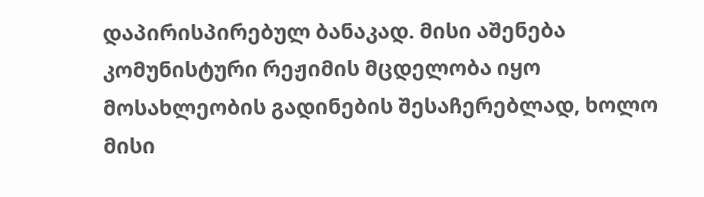დაპირისპირებულ ბანაკად. მისი აშენება კომუნისტური რეჟიმის მცდელობა იყო მოსახლეობის გადინების შესაჩერებლად, ხოლო მისი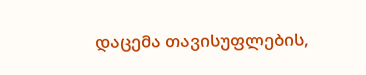დაცემა თავისუფლების,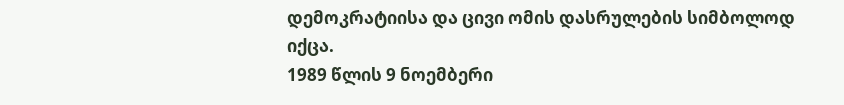დემოკრატიისა და ცივი ომის დასრულების სიმბოლოდ იქცა.
1989 წლის 9 ნოემბერი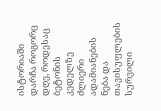ისტორიაში დარჩა როგორც დღე, როდესაც ბეტონის კედელზე ძლიერი ადამიანების ნება და თავისუფლების სურვილი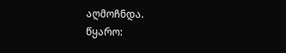აღმოჩნდა.
წყარო: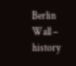Berlin Wall – history